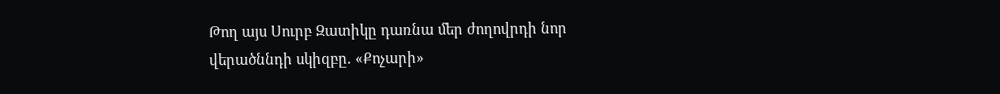Թող այս Սուրբ Զատիկը դառնա մեր ժողովրդի նոր վերածննդի սկիզբը. «Քոչարի»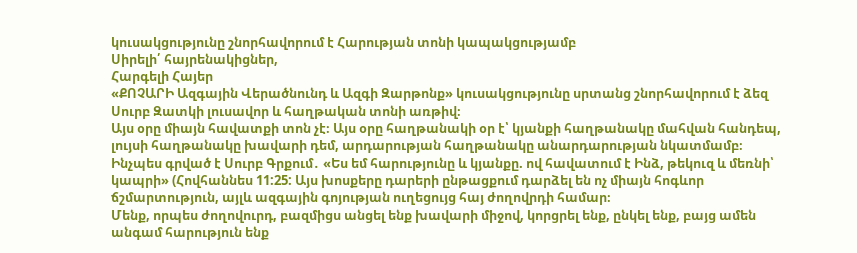կուսակցությունը շնորհավորում է Հարության տոնի կապակցությամբ
Սիրելի՛ հայրենակիցներ,
Հարգելի Հայեր
«ՔՈՉԱՐԻ Ազգային Վերածնունդ և Ազգի Զարթոնք» կուսակցությունը սրտանց շնորհավորում է ձեզ Սուրբ Զատկի լուսավոր և հաղթական տոնի առթիվ։
Այս օրը միայն հավատքի տոն չէ։ Այս օրը հաղթանակի օր է՝ կյանքի հաղթանակը մահվան հանդեպ, լույսի հաղթանակը խավարի դեմ, արդարության հաղթանակը անարդարության նկատմամբ։ Ինչպես գրված է Սուրբ Գրքում․ «Ես եմ հարությունը և կյանքը. ով հավատում է Ինձ, թեկուզ և մեռնի՝ կապրի» (Հովհաննես 11:25: Այս խոսքերը դարերի ընթացքում դարձել են ոչ միայն հոգևոր ճշմարտություն, այլև ազգային գոյության ուղեցույց հայ ժողովրդի համար։
Մենք, որպես ժողովուրդ, բազմիցս անցել ենք խավարի միջով, կորցրել ենք, ընկել ենք, բայց ամեն անգամ հարություն ենք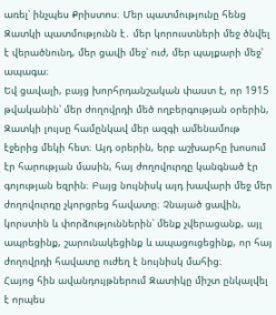առել՝ ինչպես Քրիստոս։ Մեր պատմությունը հենց Զատկի պատմությունն է․ մեր կորուստների մեջ ծնվել է վերածնունդ, մեր ցավի մեջ՝ ուժ, մեր պայքարի մեջ՝ ապագա։
Եվ ցավալի, բայց խորհրդանշական փաստ է, որ 1915 թվականին՝ մեր ժողովրդի մեծ ողբերգության օրերին, Զատկի լույսը համընկավ մեր ազգի ամենամութ էջերից մեկի հետ։ Այդ օրերին, երբ աշխարհը խոսում էր հարության մասին, հայ ժողովուրդը կանգնած էր գոյության եզրին։ Բայց նույնիսկ այդ խավարի մեջ մեր ժողովուրդը չկորցրեց հավատը։ Չնայած ցավին, կորստին և փորձություններին՝ մենք չվերացանք, այլ ապրեցինք, շարունակեցինք և ապացուցեցինք, որ հայ ժողովրդի հավատը ուժեղ է նույնիսկ մահից։
Հայոց հին ավանդույթներում Զատիկը միշտ ընկալվել է որպես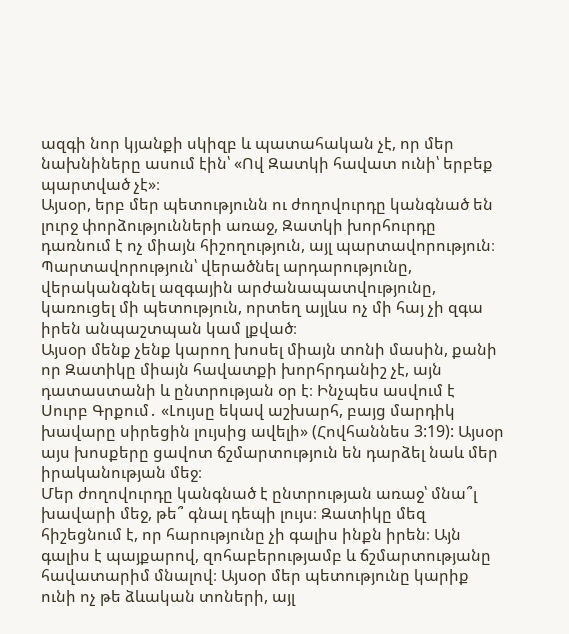ազգի նոր կյանքի սկիզբ և պատահական չէ, որ մեր նախնիները ասում էին՝ «Ով Զատկի հավատ ունի՝ երբեք պարտված չէ»։
Այսօր, երբ մեր պետությունն ու ժողովուրդը կանգնած են լուրջ փորձությունների առաջ, Զատկի խորհուրդը դառնում է ոչ միայն հիշողություն, այլ պարտավորություն։ Պարտավորություն՝ վերածնել արդարությունը, վերականգնել ազգային արժանապատվությունը, կառուցել մի պետություն, որտեղ այլևս ոչ մի հայ չի զգա իրեն անպաշտպան կամ լքված։
Այսօր մենք չենք կարող խոսել միայն տոնի մասին, քանի որ Զատիկը միայն հավատքի խորհրդանիշ չէ, այն դատաստանի և ընտրության օր է։ Ինչպես ասվում է Սուրբ Գրքում․ «Լույսը եկավ աշխարհ, բայց մարդիկ խավարը սիրեցին լույսից ավելի» (Հովհաննես 3:19): Այսօր այս խոսքերը ցավոտ ճշմարտություն են դարձել նաև մեր իրականության մեջ։
Մեր ժողովուրդը կանգնած է ընտրության առաջ՝ մնա՞լ խավարի մեջ, թե՞ գնալ դեպի լույս։ Զատիկը մեզ հիշեցնում է, որ հարությունը չի գալիս ինքն իրեն։ Այն գալիս է պայքարով, զոհաբերությամբ և ճշմարտությանը հավատարիմ մնալով։ Այսօր մեր պետությունը կարիք ունի ոչ թե ձևական տոների, այլ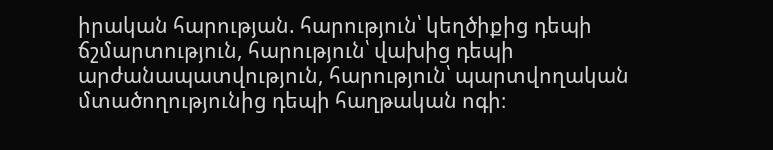իրական հարության. հարություն՝ կեղծիքից դեպի ճշմարտություն, հարություն՝ վախից դեպի արժանապատվություն, հարություն՝ պարտվողական մտածողությունից դեպի հաղթական ոգի։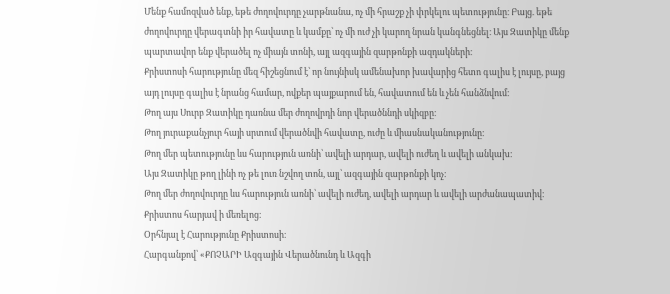Մենք համոզված ենք, եթե ժողովուրդը չարթնանա, ոչ մի հրաշք չի փրկելու պետությունը։ Բայց. եթե ժողովուրդը վերագտնի իր հավատը և կամքը՝ ոչ մի ուժ չի կարող նրան կանգնեցնել։ Այս Զատիկը մենք պարտավոր ենք վերածել ոչ միայն տոնի, այլ ազգային զարթոնքի ազդակների։
Քրիստոսի հարությունը մեզ հիշեցնում է՝ որ նույնիսկ ամենախոր խավարից հետո գալիս է լույսը, բայց այդ լույսը գալիս է նրանց համար, ովքեր պայքարում են, հավատում են և չեն հանձնվում։
Թող այս Սուրբ Զատիկը դառնա մեր ժողովրդի նոր վերածննդի սկիզբը։
Թող յուրաքանչյուր հայի սրտում վերածնվի հավատը, ուժը և միասնականությունը։
Թող մեր պետությունը ևս հարություն առնի՝ ավելի արդար, ավելի ուժեղ և ավելի անկախ։
Այս Զատիկը թող լինի ոչ թե լուռ նշվող տոն, այլ՝ ազգային զարթոնքի կոչ։
Թող մեր ժողովուրդը ևս հարություն առնի՝ ավելի ուժեղ, ավելի արդար և ավելի արժանապատիվ։
Քրիստոս հարյավ ի մեռելոց։
Օրհնյալ է Հարությունը Քրիստոսի։
Հարգանքով՝ «ՔՈՉԱՐԻ Ազգային Վերածնունդ և Ազգի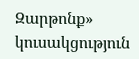Զարթոնք» կուսակցություն